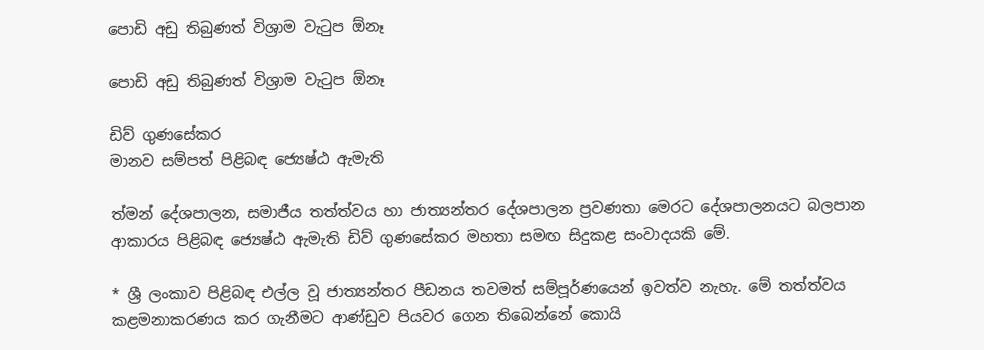පොඩි අඩු තිබුණත් විශ්‍රාම වැටුප ඕනෑ

පොඩි අඩු තිබුණත් විශ්‍රාම වැටුප ඕනෑ

ඩිව් ගුණසේකර
මානව සම්පත් පිළිබඳ ජ්‍යෙෂ්ඨ ඇමැති

ත්මන් දේශපාලන, සමාජීය තත්ත්වය හා ජාත්‍යන්තර දේශපාලන ප්‍රවණතා මෙරට දේශපාලනයට බලපාන ආකාරය පිළිබඳ ජ්‍යෙෂ්ඨ ඇමැති ඩිව් ගුණසේකර මහතා සමඟ සිදුකළ සංවාදයකි මේ.

* ශ්‍රී ලංකාව පිළිබඳ එල්ල වූ ජාත්‍යන්තර පීඩනය තවමත් සම්පූර්ණයෙන් ඉවත්ව නැහැ. මේ තත්ත්වය කළමනාකරණය කර ගැනීමට ආණ්ඩුව පියවර ගෙන තිබෙන්නේ කොයි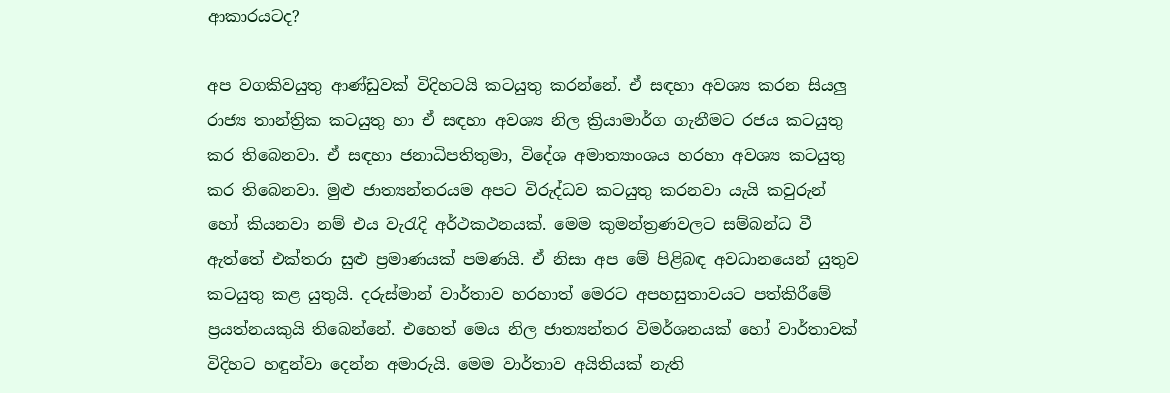ආකාරයටද?

අප වගකිවයුතු ආණ්ඩුවක් විදිහටයි කටයුතු කරන්නේ. ඒ සඳහා අවශ්‍ය කරන සියලු රාජ්‍ය තාන්ත්‍රික කටයුතු හා ඒ සඳහා අවශ්‍ය නිල ක්‍රියාමාර්ග ගැනීමට රජය කටයුතු කර තිබෙනවා. ඒ සඳහා ජනාධිපතිතුමා, විදේශ අමාත්‍යාංශය හරහා අවශ්‍ය කටයුතු කර තිබෙනවා. මුළු ජාත්‍යන්තරයම අපට විරුද්ධව කටයුතු කරනවා යැයි කවුරුන් හෝ කියනවා නම් එය වැරැදි අර්ථකථනයක්. මෙම කුමන්ත්‍රණවලට සම්බන්ධ වී ඇත්තේ එක්තරා සුළු ප්‍රමාණයක් පමණයි. ඒ නිසා අප මේ පිළිබඳ අවධානයෙන් යුතුව කටයුතු කළ යුතුයි. දරුස්මාන් වාර්තාව හරහාත් මෙරට අපහසුතාවයට පත්කිරීමේ ප්‍රයත්නයකුයි තිබෙන්නේ. එහෙත් මෙය නිල ජාත්‍යන්තර විමර්ශනයක් හෝ වාර්තාවක් විදිහට හඳුන්වා දෙන්න අමාරුයි. මෙම වාර්තාව අයිතියක් නැති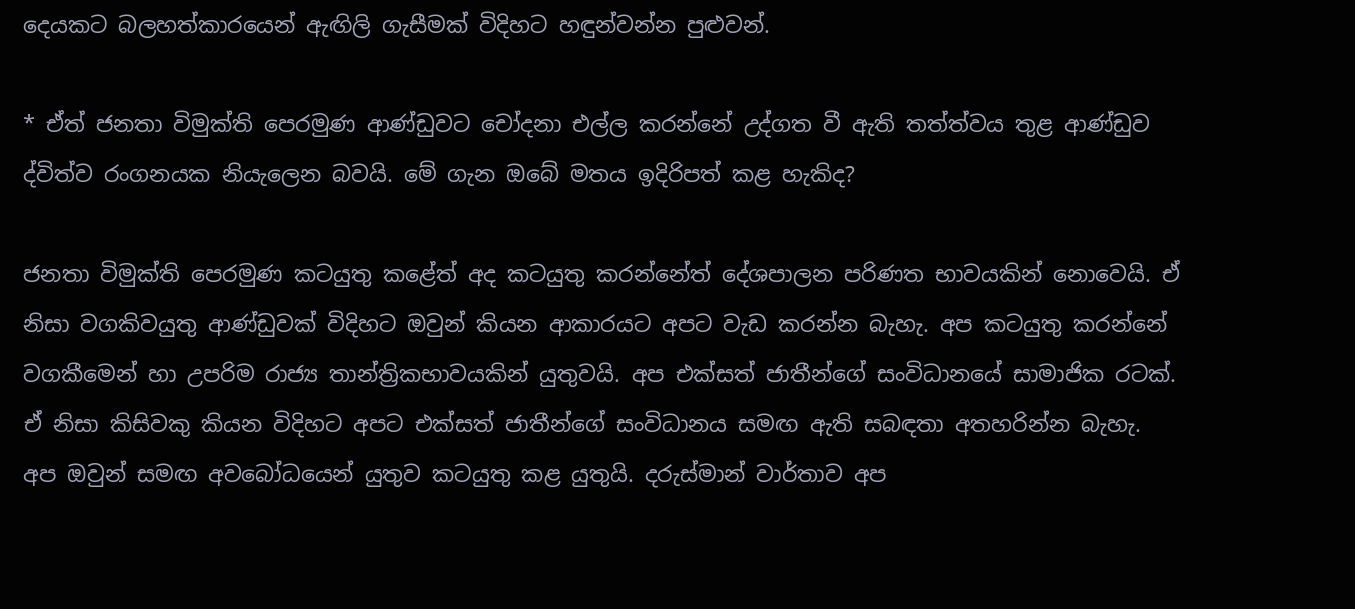දෙයකට බලහත්කාරයෙන් ඇඟිලි ගැසීමක් විදිහට හඳුන්වන්න පුළුවන්.

* ඒත් ජනතා විමුක්ති පෙරමුණ ආණ්ඩුවට චෝදනා එල්ල කරන්නේ උද්ගත වී ඇති තත්ත්වය තුළ ආණ්ඩුව ද්විත්ව රංගනයක නියැලෙන බවයි. මේ ගැන ඔබේ මතය ඉදිරිපත් කළ හැකිද?

ජනතා විමුක්ති පෙරමුණ කටයුතු කළේත් අද කටයුතු කරන්නේත් දේශපාලන පරිණත භාවයකින් නොවෙයි. ඒ නිසා වගකිවයුතු ආණ්ඩුවක් විදිහට ඔවුන් කියන ආකාරයට අපට වැඩ කරන්න බැහැ. අප කටයුතු කරන්නේ වගකීමෙන් හා උපරිම රාජ්‍ය තාන්ත්‍රිකභාවයකින් යුතුවයි. අප එක්සත් ජාතීන්ගේ සංවිධානයේ සාමාජික රටක්. ඒ නිසා කිසිවකු කියන විදිහට අපට එක්සත් ජාතීන්ගේ සංවිධානය සමඟ ඇති සබඳතා අතහරින්න බැහැ. අප ඔවුන් සමඟ අවබෝධයෙන් යුතුව කටයුතු කළ යුතුයි. දරුස්මාන් වාර්තාව අප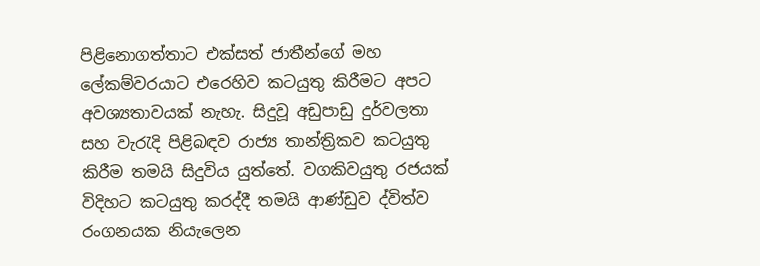පිළිනොගත්තාට එක්සත් ජාතීන්ගේ මහ ලේකම්වරයාට එරෙහිව කටයුතු කිරීමට අපට අවශ්‍යතාවයක් නැහැ. සිදුවූ අඩුපාඩු දුර්වලතා සහ වැරැදි පිළිබඳව රාජ්‍ය තාන්ත්‍රිකව කටයුතු කිරීම තමයි සිදුවිය යුත්තේ. වගකිවයුතු රජයක් විදිහට කටයුතු කරද්දී තමයි ආණ්ඩුව ද්විත්ව රංගනයක නියැලෙන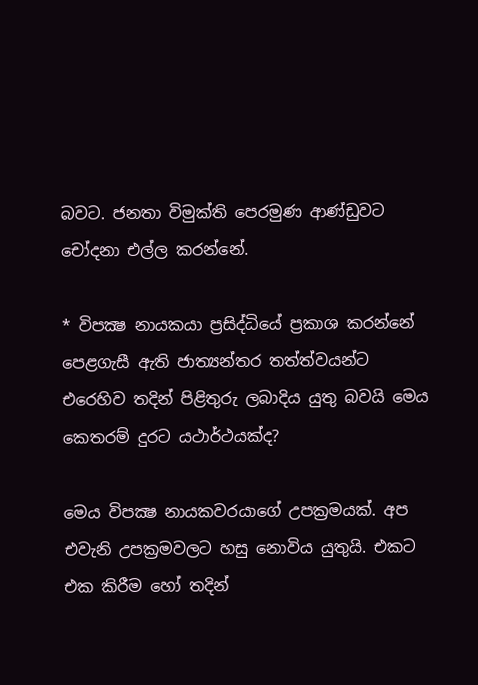බවට. ජනතා විමුක්ති පෙරමුණ ආණ්ඩුවට චෝදනා එල්ල කරන්නේ.

* විපක්‍ෂ නායකයා ප්‍රසිද්ධියේ ප්‍රකාශ කරන්නේ පෙළගැසී ඇති ජාත්‍යන්තර තත්ත්වයන්ට එරෙහිව තදින් පිළිතුරු ලබාදිය යුතු බවයි මෙය කෙතරම් දුරට යථාර්ථයක්ද?

මෙය විපක්‍ෂ නායකවරයාගේ උපක්‍රමයක්. අප එවැනි උපක්‍රමවලට හසු නොවිය යුතුයි. එකට එක කිරීම හෝ තදින්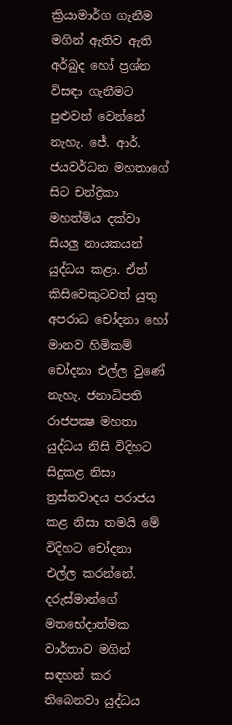ක්‍රියාමාර්ග ගැනීම මගින් ඇතිව ඇති අර්බුද හෝ ප්‍රශ්න විසඳා ගැනීමට පුළුවන් වෙන්නේ නැහැ. ජේ. ආර්. ජයවර්ධන මහතාගේ සිට චන්ද්‍රිකා මහත්මිය දක්වා සියලු නායකයන් යුද්ධය කළා. ඒත් කිසිවෙකුටවත් යුතු අපරාධ චෝදනා හෝ මානව හිමිකම් චෝදනා එල්ල වුණේ නැහැ. ජනාධිපති රාජපක්‍ෂ මහතා යුද්ධය නිසි විදිහට සිදුකළ නිසා ත්‍රස්තවාදය පරාජය කළ නිසා තමයි මේ විදිහට චෝදනා එල්ල කරන්නේ. දරුස්මාන්ගේ මතභේදාත්මක වාර්තාව මගින් සඳහන් කර තිබෙනවා යුද්ධය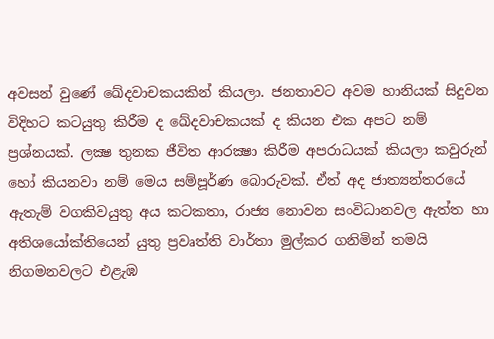අවසන් වුණේ ඛේදවාචකයකින් කියලා. ජනතාවට අවම හානියක් සිදුවන විදිහට කටයුතු කිරීම ද ඛේදවාචකයක් ද කියන එක අපට නම් ප්‍රශ්නයක්. ලක්‍ෂ තුනක ජීවිත ආරක්‍ෂා කිරීම අපරාධයක් කියලා කවුරුන් හෝ කියනවා නම් මෙය සම්පූර්ණ බොරුවක්. ඒත් අද ජාත්‍යන්තරයේ ඇතැම් වගකිවයුතු අය කටකතා, රාජ්‍ය නොවන සංවිධානවල ඇත්ත හා අතිශයෝක්තියෙන් යුතු ප්‍රවෘත්ති වාර්තා මුල්කර ගනිමින් තමයි නිගමනවලට එළැඹ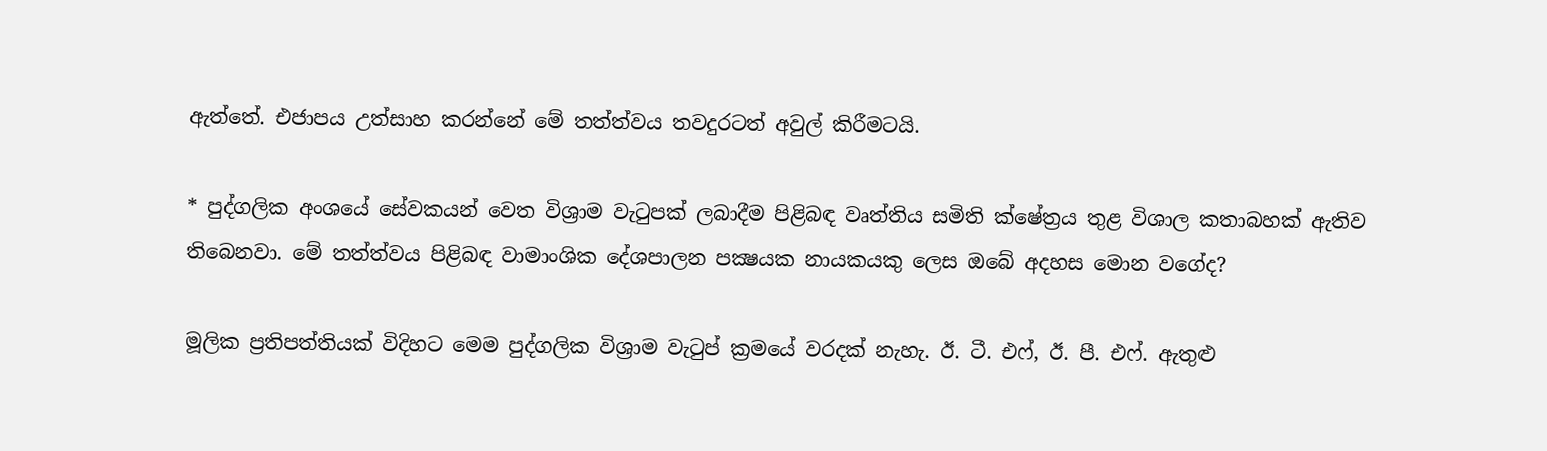ඇත්තේ. එජාපය උත්සාහ කරන්නේ මේ තත්ත්වය තවදුරටත් අවුල් කිරීමටයි.

* පුද්ගලික අංශයේ සේවකයන් වෙත විශ්‍රාම වැටුපක් ලබාදීම පිළිබඳ වෘත්තිය සමිති ක්ෂේත්‍රය තුළ විශාල කතාබහක් ඇතිව තිබෙනවා. මේ තත්ත්වය පිළිබඳ වාමාංශික දේශපාලන පක්‍ෂයක නායකයකු ලෙස ඔබේ අදහස මොන වගේද?

මූලික ප්‍රතිපත්තියක් විදිහට මෙම පුද්ගලික විශ්‍රාම වැටුප් ක්‍රමයේ වරදක් නැහැ. ඊ. ටී. එෆ්, ඊ. පී. එෆ්. ඇතුළු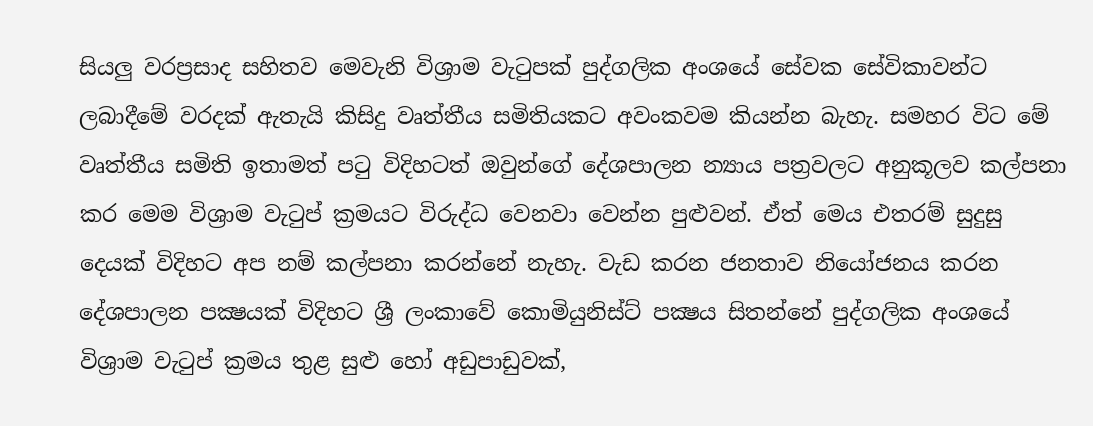සියලු වරප්‍රසාද සහිතව මෙවැනි විශ්‍රාම වැටුපක් පුද්ගලික අංශයේ සේවක සේවිකාවන්ට ලබාදීමේ වරදක් ඇතැයි කිසිදු වෘත්තීය සමිතියකට අවංකවම කියන්න බැහැ. සමහර විට මේ වෘත්තීය සමිති ඉතාමත් පටු විදිහටත් ඔවුන්ගේ දේශපාලන න්‍යාය පත්‍රවලට අනුකූලව කල්පනා කර මෙම විශ්‍රාම වැටුප් ක්‍රමයට විරුද්ධ වෙනවා වෙන්න පුළුවන්. ඒත් මෙය එතරම් සුදුසු දෙයක් විදිහට අප නම් කල්පනා කරන්නේ නැහැ. වැඩ කරන ජනතාව නියෝජනය කරන දේශපාලන පක්‍ෂයක් විදිහට ශ්‍රී ලංකාවේ කොමියුනිස්ට් පක්‍ෂය සිතන්නේ පුද්ගලික අංශයේ විශ්‍රාම වැටුප් ක්‍රමය තුළ සුළු හෝ අඩුපාඩුවක්,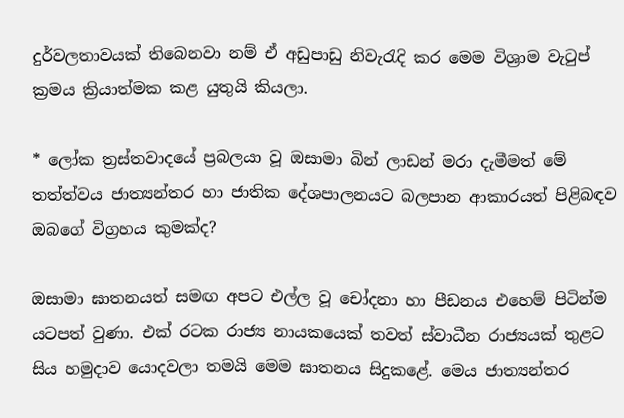දුර්වලතාවයක් තිබෙනවා නම් ඒ අඩුපාඩු නිවැරැදි කර මෙම විශ්‍රාම වැටුප් ක්‍රමය ක්‍රියාත්මක කළ යුතුයි කියලා.

* ලෝක ත්‍රස්තවාදයේ ප්‍රබලයා වූ ඔසාමා බින් ලාඩන් මරා දැමීමත් මේ තත්ත්වය ජාත්‍යන්තර හා ජාතික දේශපාලනයට බලපාන ආකාරයත් පිළිබඳව ඔබගේ විග්‍රහය කුමක්ද?

ඔසාමා ඝාතනයත් සමඟ අපට එල්ල වූ චෝදනා හා පීඩනය එහෙම් පිටින්ම යටපත් වුණා. එක් රටක රාජ්‍ය නායකයෙක් තවත් ස්වාධීන රාජ්‍යයක් තුළට සිය හමුදාව යොදවලා තමයි මෙම ඝාතනය සිදුකළේ. මෙය ජාත්‍යන්තර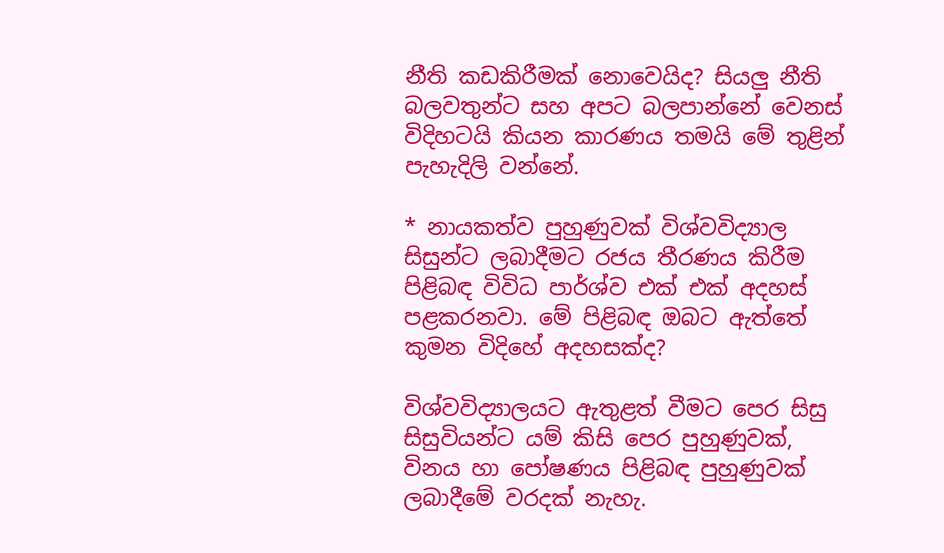නීති කඩකිරීමක් නොවෙයිද? සියලු නීති බලවතුන්ට සහ අපට බලපාන්නේ වෙනස් විදිහටයි කියන කාරණය තමයි මේ තුළින් පැහැදිලි වන්නේ.

* නායකත්ව පුහුණුවක් විශ්වවිද්‍යාල සිසුන්ට ලබාදීමට රජය තීරණය කිරීම පිළිබඳ විවිධ පාර්ශ්ව එක් එක් අදහස් පළකරනවා. මේ පිළිබඳ ඔබට ඇත්තේ කුමන විදිහේ අදහසක්ද?

විශ්වවිද්‍යාලයට ඇතුළත් වීමට පෙර සිසු සිසුවියන්ට යම් කිසි පෙර පුහුණුවක්, විනය හා පෝෂණය පිළිබඳ පුහුණුවක් ලබාදීමේ වරදක් නැහැ.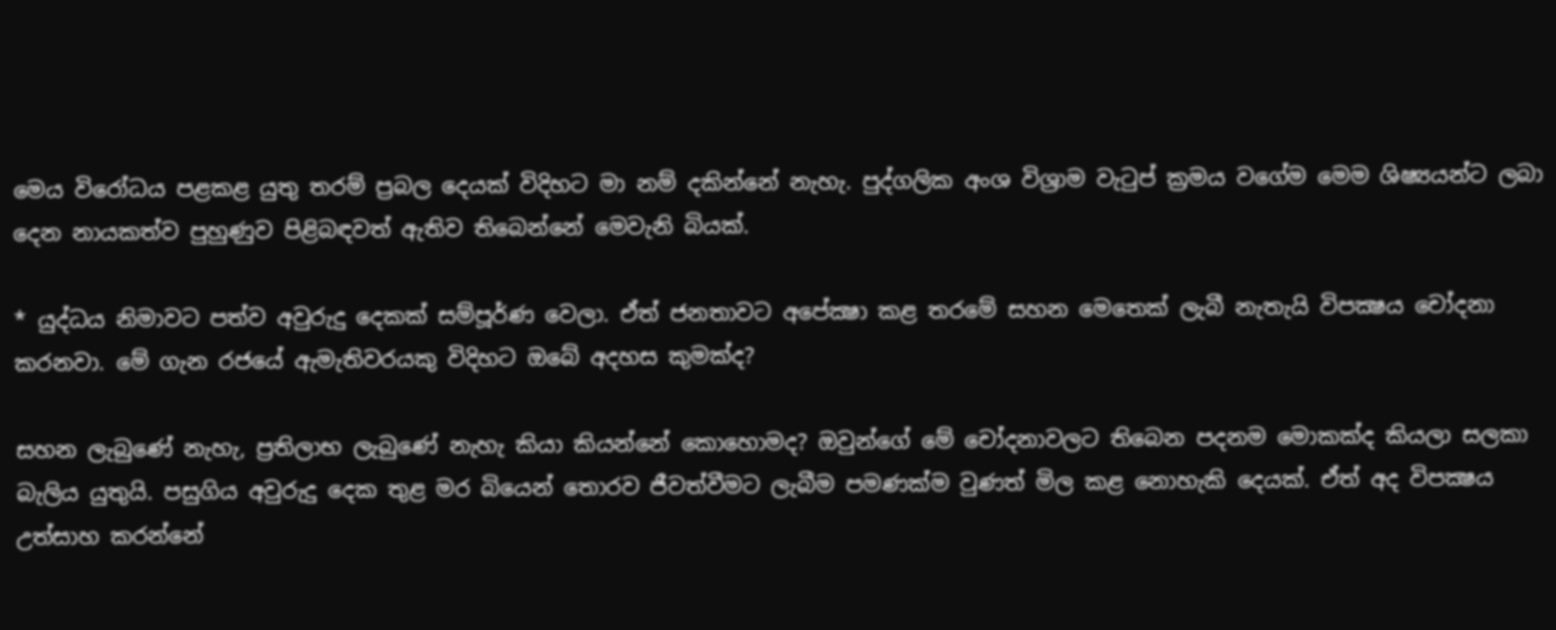මෙය විරෝධය පළකළ යුතු තරම් ප්‍රබල දෙයක් විදිහට මා නම් දකින්නේ නැහැ. පුද්ගලික අංශ විශ්‍රාම වැටුප් ක්‍රමය වගේම මෙම ශිෂ්‍යයන්ට ලබා දෙන නායකත්ව පුහුණුව පිළිබඳවත් ඇතිව තිබෙන්නේ මෙවැනි බියක්.

* යුද්ධය නිමාවට පත්ව අවුරුදු දෙකක් සම්පූර්ණ වෙලා. ඒත් ජනතාවට අපේක්‍ෂා කළ තරමේ සහන මෙතෙක් ලැබී නැතැයි විපක්‍ෂය චෝදනා කරනවා. මේ ගැන රජයේ ඇමැතිවරයකු විදිහට ඔබේ අදහස කුමක්ද?

සහන ලැබුණේ නැහැ, ප්‍රතිලාභ ලැබුණේ නැහැ කියා කියන්නේ කොහොමද? ඔවුන්ගේ මේ චෝදනාවලට තිබෙන පදනම මොකක්ද කියලා සලකා බැලිය යුතුයි. පසුගිය අවුරුදු දෙක තුළ මර බියෙන් තොරව ජීවත්වීමට ලැබීම පමණක්ම වුණත් මිල කළ නොහැකි දෙයක්. ඒත් අද විපක්‍ෂය උත්සාහ කරන්නේ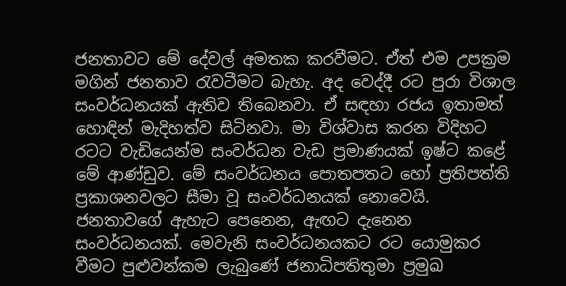ජනතාවට මේ දේවල් අමතක කරවීමට. ඒත් එම උපක්‍රම මගින් ජනතාව රැවටීමට බැහැ. අද වෙද්දී රට පුරා විශාල සංවර්ධනයක් ඇතිව තිබෙනවා. ඒ සඳහා රජය ඉතාමත් හොඳින් මැදිහත්ව සිටිනවා. මා විශ්වාස කරන විදිහට රටට වැඩියෙන්ම සංවර්ධන වැඩ ප්‍රමාණයක් ඉෂ්ට කළේ මේ ආණ්ඩුව. මේ සංවර්ධනය පොතපතට හෝ ප්‍රතිපත්ති ප්‍රකාශනවලට සීමා වූ සංවර්ධනයක් නොවෙයි. ජනතාවගේ ඇහැට පෙනෙන, ඇඟට දැනෙන සංවර්ධනයක්. මෙවැනි සංවර්ධනයකට රට යොමුකර වීමට පුළුවන්කම ලැබුණේ ජනාධිපතිතුමා ප්‍රමුඛ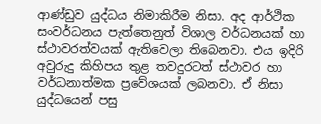ආණ්ඩුව යුද්ධය නිමාකිරීම නිසා. අද ආර්ථික සංවර්ධනය පැත්තෙනුත් විශාල වර්ධනයක් හා ස්ථාවරත්වයක් ඇතිවෙලා තිබෙනවා. එය ඉදිරි අවුරුදු කිහිපය තුළ තවදුරටත් ස්ථාවර හා වර්ධනාත්මක ප්‍රවේශයක් ලබනවා. ඒ නිසා යුද්ධයෙන් පසු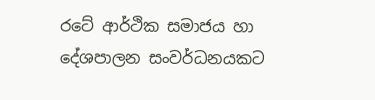රටේ ආර්ථික සමාජය හා දේශපාලන සංවර්ධනයකට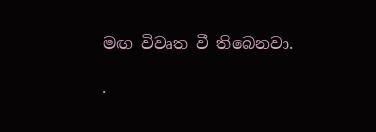මඟ විවෘත වී තිබෙනවා.

.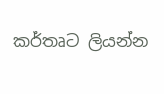කර්තෘට ලියන්න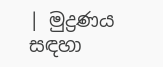| මුද්‍රණය සඳහා